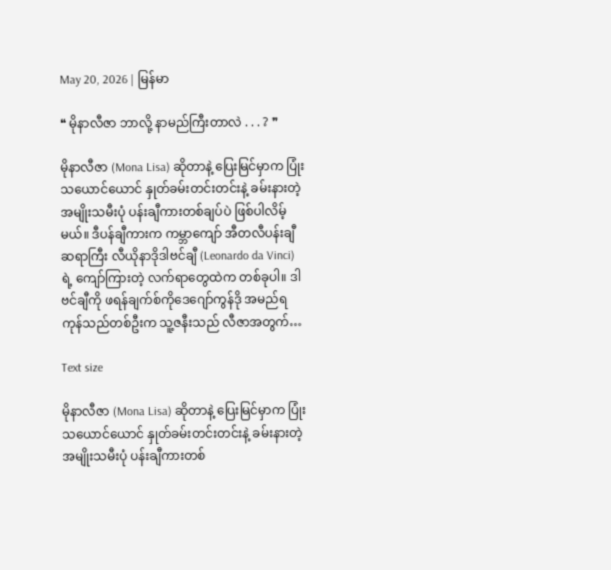May 20, 2026 | မြန်မာ

❝ မိုနာလီဇာ ဘာလို့ နာမည်ကြီးတာလဲ . . . ? ❞

မိုနာလီဇာ (Mona Lisa) ဆိုတာနဲ့ ပြေးမြင်မှာက ပြုံးသယောင်ယောင် နှုတ်ခမ်းတင်းတင်းနဲ့ ခမ်းနားတဲ့ အမျိုးသမီးပုံ ပန်းချီကားတစ်ချပ်ပဲ ဖြစ်ပါလိမ့်မယ်။ ဒီပန်ချီကားက ကမ္ဘာကျော် အီတလီပန်းချီဆရာကြီး လီယိုနာဒိုဒါဗင်ချီ (Leonardo da Vinci) ရဲ့ ကျော်ကြားတဲ့ လက်ရာတွေထဲက တစ်ခုပါ။ ဒါဗင်ချီကို ဖရန်ချက်စ်ကိုဒေဂျော်ကွန်ဒို အမည်ရ ကုန်သည်တစ်ဦးက သူ့ဇနီးသည် လီဇာအတွက်…

Text size

မိုနာလီဇာ (Mona Lisa) ဆိုတာနဲ့ ပြေးမြင်မှာက ပြုံးသယောင်ယောင် နှုတ်ခမ်းတင်းတင်းနဲ့ ခမ်းနားတဲ့ အမျိုးသမီးပုံ ပန်းချီကားတစ်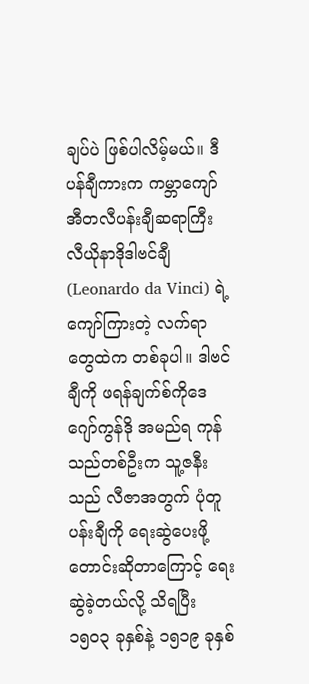ချပ်ပဲ ဖြစ်ပါလိမ့်မယ်။ ဒီပန်ချီကားက ကမ္ဘာကျော် အီတလီပန်းချီဆရာကြီး လီယိုနာဒိုဒါဗင်ချီ (Leonardo da Vinci) ရဲ့ ကျော်ကြားတဲ့ လက်ရာတွေထဲက တစ်ခုပါ။ ဒါဗင်ချီကို ဖရန်ချက်စ်ကိုဒေဂျော်ကွန်ဒို အမည်ရ ကုန်သည်တစ်ဦးက သူ့ဇနီးသည် လီဇာအတွက် ပုံတူပန်းချီကို ရေးဆွဲပေးဖို့ တောင်းဆိုတာကြောင့် ရေးဆွဲခဲ့တယ်လို့ သိရပြီး ၁၅၀၃ ခုနှစ်နဲ့ ၁၅၁၉ ခုနှစ်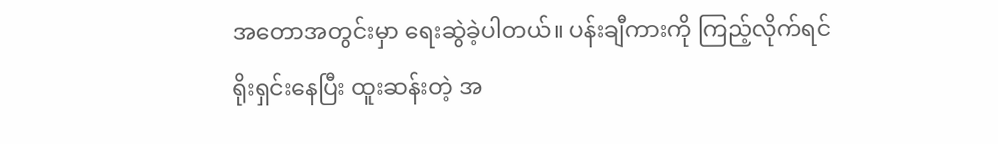အတောအတွင်းမှာ ရေးဆွဲခဲ့ပါတယ်။ ပန်းချီကားကို ကြည့်လိုက်ရင် ရိုးရှင်းနေပြီး ထူးဆန်းတဲ့ အ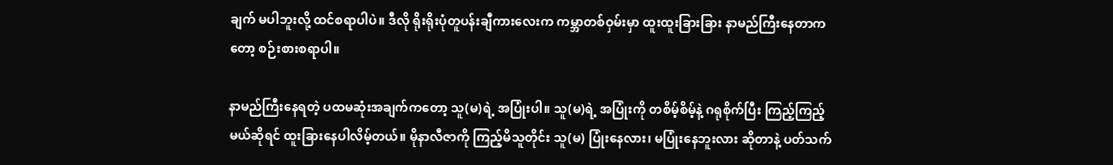ချက် မပါဘူးလို့ ထင်စရာပါပဲ။ ဒီလို ရိုးရိုးပုံတူပန်းချီကားလေးက ကမ္ဘာတစ်ဝှမ်းမှာ ထူးထူးခြားခြား နာမည်ကြီးနေတာကတော့ စဉ်းစားစရာပါ။

နာမည်ကြီးနေရတဲ့ ပထမဆုံးအချက်ကတော့ သူ(မ)ရဲ့ အပြုံးပါ။ သူ(မ)ရဲ့ အပြုံးကို တစိမ့်စိမ့်နဲ့ ဂရုစိုက်ပြီး ကြည့်ကြည့်မယ်ဆိုရင် ထူးခြားနေပါလိမ့်တယ်။ မိုနာလီဇာကို ကြည့်မိသူတိုင်း သူ(မ) ပြုံးနေလား၊ မပြုံးနေဘူးလား ဆိုတာနဲ့ ပတ်သက်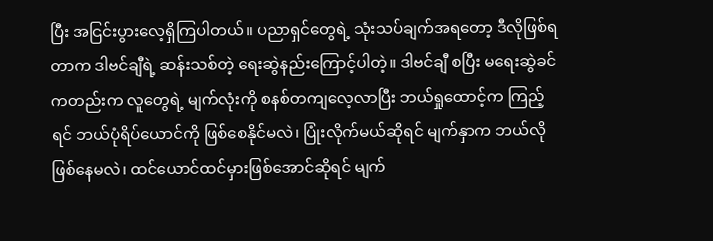ပြီး အငြင်းပွားလေ့ရှိကြပါတယ်။ ပညာရှင်တွေရဲ့ သုံးသပ်ချက်အရတော့ ဒီလိုဖြစ်ရတာက ဒါဗင်ချီရဲ့ ဆန်းသစ်တဲ့ ရေးဆွဲနည်းကြောင့်ပါတဲ့။ ဒါဗင်ချီ စပြီး မရေးဆွဲခင်ကတည်းက လူတွေရဲ့ မျက်လုံးကို စနစ်တကျလေ့လာပြီး ဘယ်ရှုထောင့်က ကြည့်ရင် ဘယ်ပုံရိပ်ယောင်ကို ဖြစ်စေနိုင်မလဲ၊ ပြုံးလိုက်မယ်ဆိုရင် မျက်နှာက ဘယ်လိုဖြစ်နေမလဲ၊ ထင်ယောင်ထင်မှားဖြစ်အောင်ဆိုရင် မျက်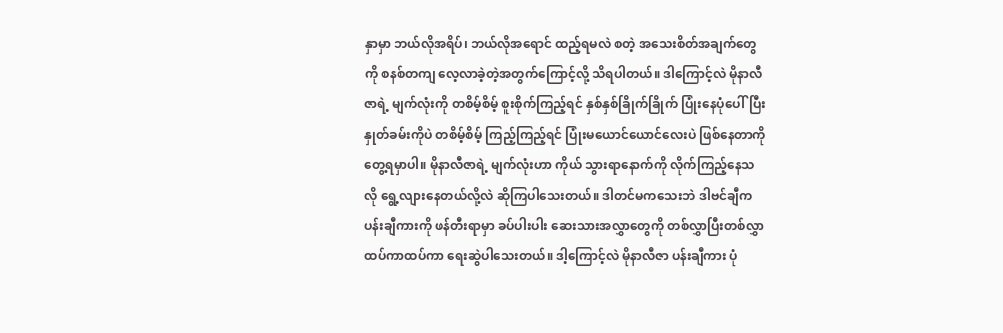နှာမှာ ဘယ်လိုအရိပ်၊ ဘယ်လိုအရောင် ထည့်ရမလဲ စတဲ့ အသေးစိတ်အချက်တွေကို စနစ်တကျ လေ့လာခဲ့တဲ့အတွက်ကြောင့်လို့ သိရပါတယ်။ ဒါကြောင့်လဲ မိုနာလီဇာရဲ့ မျက်လုံးကို တစိမ့်စိမ့် စူးစိုက်ကြည့်ရင် နှစ်နှစ်ခြိုက်ခြိုက် ပြုံးနေပုံပေါ်ပြီး နှုတ်ခမ်းကိုပဲ တစိမ့်စိမ့် ကြည့်ကြည့်ရင် ပြုံးမယောင်ယောင်လေးပဲ ဖြစ်နေတာကို တွေ့ရမှာပါ။ မိုနာလီဇာရဲ့ မျက်လုံးဟာ ကိုယ် သွားရာနောက်ကို လိုက်ကြည့်နေသလို ရွေ့လျားနေတယ်လို့လဲ ဆိုကြပါသေးတယ်။ ဒါတင်မကသေးဘဲ ဒါဗင်ချီက ပန်းချီကားကို ဖန်တီးရာမှာ ခပ်ပါးပါး ဆေးသားအလွှာတွေကို တစ်လွှာပြီးတစ်လွှာ ထပ်ကာထပ်ကာ ရေးဆွဲပါသေးတယ်။ ဒါ့ကြောင့်လဲ မိုနာလီဇာ ပန်းချီကား ပုံ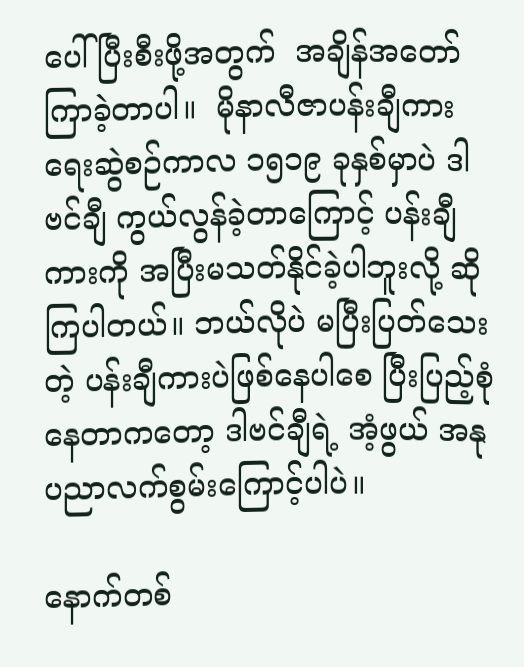ပေါ်ပြီးစီးဖို့အတွက်  အချိန်အတော်ကြာခဲ့တာပါ။  မိုနာလီဇာပန်းချီကား ရေးဆွဲစဉ်ကာလ ၁၅၁၉ ခုနှစ်မှာပဲ ဒါဗင်ချီ ကွယ်လွန်ခဲ့တာကြောင့် ပန်းချီကားကို အပြီးမသတ်နိုင်ခဲ့ပါဘူးလို့ ဆိုကြပါတယ်။ ဘယ်လိုပဲ မပြီးပြတ်သေးတဲ့ ပန်းချီကားပဲဖြစ်နေပါစေ ပြီးပြည့်စုံနေတာကတော့ ဒါဗင်ချီရဲ့ အံ့ဖွယ် အနုပညာလက်စွမ်းကြောင့်ပါပဲ။

နောက်တစ်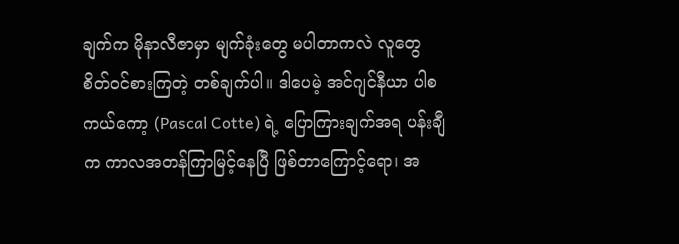ချက်က မိုနာလီဇာမှာ မျက်ခုံးတွေ မပါတာကလဲ လူတွေ စိတ်ဝင်စားကြတဲ့ တစ်ချက်ပါ။ ဒါပေမဲ့ အင်ဂျင်နီယာ ပါစကယ်ကော့ (Pascal Cotte) ရဲ့ ပြောကြားချက်အရ ပန်းချီက ကာလအတန်ကြာမြင့်နေပြီ ဖြစ်တာကြောင့်ရော၊ အ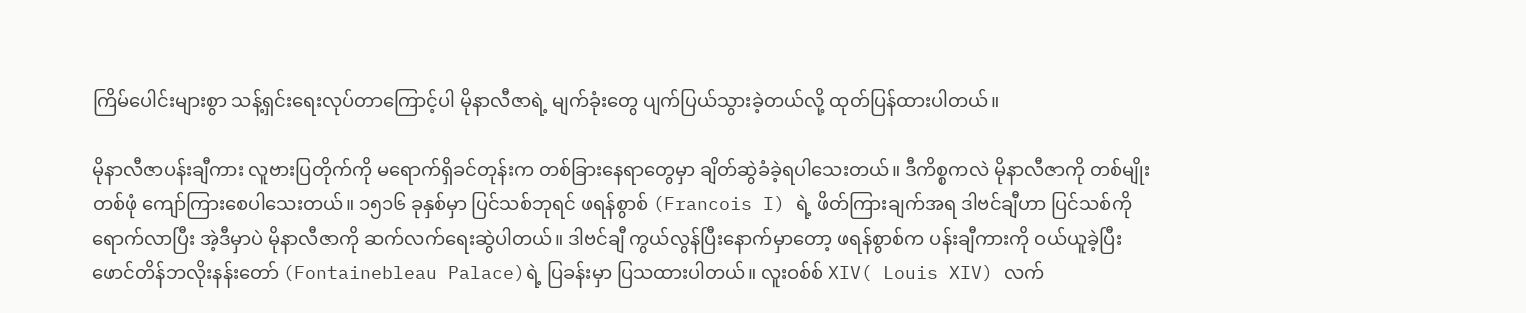ကြိမ်ပေါင်းများစွာ သန့်ရှင်းရေးလုပ်တာကြောင့်ပါ မိုနာလီဇာရဲ့ မျက်ခုံးတွေ ပျက်ပြယ်သွားခဲ့တယ်လို့ ထုတ်ပြန်ထားပါတယ်။

မိုနာလီဇာပန်းချီကား လူဗားပြတိုက်ကို မရောက်ရှိခင်တုန်းက တစ်ခြားနေရာတွေမှာ ချိတ်ဆွဲခံခဲ့ရပါသေးတယ်။ ဒီကိစ္စကလဲ မိုနာလီဇာကို တစ်မျိုးတစ်ဖုံ ကျော်ကြားစေပါသေးတယ်။ ၁၅၁၆ ခုနှစ်မှာ ပြင်သစ်ဘုရင် ဖရန်စွာစ် (Francois I) ရဲ့ ဖိတ်ကြားချက်အရ ဒါဗင်ချီဟာ ပြင်သစ်ကို ရောက်လာပြီး အဲ့ဒီမှာပဲ မိုနာလီဇာကို ဆက်လက်ရေးဆွဲပါတယ်။ ဒါဗင်ချီ ကွယ်လွန်ပြီးနောက်မှာတော့ ဖရန်စွာစ်က ပန်းချီကားကို ဝယ်ယူခဲ့ပြီး ဖောင်တိန်ဘလိုးနန်းတော် (Fontainebleau Palace)ရဲ့ ပြခန်းမှာ ပြသထားပါတယ်။ လူးဝစ်စ် XIV( Louis XIV) လက်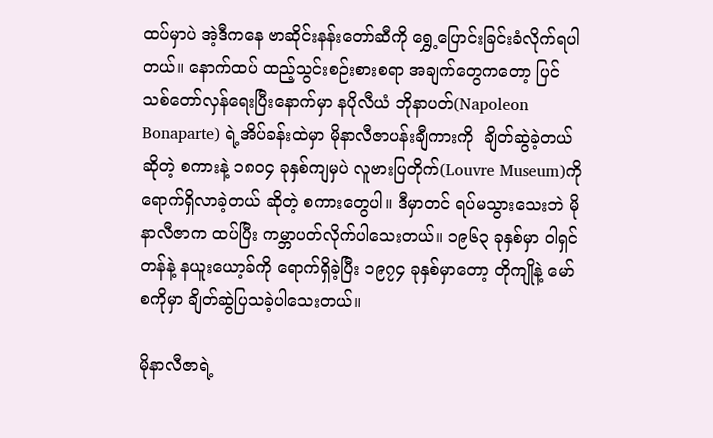ထပ်မှာပဲ အဲ့ဒီကနေ ဗာဆိုင်းနန်းတော်ဆီကို‌ ရွှေ့ပြောင်းခြင်းခံလိုက်ရပါတယ်။ နောက်ထပ် ထည့်သွင်းစဉ်းစားစရာ အချက်တွေကတော့ ပြင်သစ်တော်လှန်ရေးပြီးနောက်မှာ နပိုလီယံ ဘိုနာပတ်(Napoleon Bonaparte) ရဲ့အိပ်ခန်းထဲမှာ မိုနာလီဇာပန်းချီကားကို  ချိတ်ဆွဲခဲ့တယ် ဆိုတဲ့ စကားနဲ့ ၁၈၀၄ ခုနှစ်ကျမှပဲ လူဗားပြတိုက်(Louvre Museum)ကို ရောက်ရှိလာခဲ့တယ် ဆိုတဲ့ စကားတွေပါ။ ဒီမှာတင် ရပ်မသွားသေးဘဲ မိုနာလီဇာက ထပ်ပြီး ကမ္ဘာပတ်လိုက်ပါသေးတယ်။ ၁၉၆၃ ခုနှစ်မှာ ဝါရှင်တန်နဲ့ နယူးယော့ခ်ကို ရောက်ရှိခဲ့ပြီး ၁၉၇၄ ခုနှစ်မှာတော့ တိုကျိုနဲ့ မော်စကိုမှာ ချိတ်ဆွဲပြသခဲ့ပါသေးတယ်။

မိုနာလီဇာရဲ့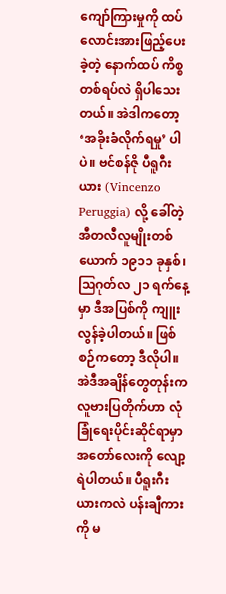ကျော်ကြားမှုကို ထပ်လောင်းအားဖြည့်ပေးခဲ့တဲ့ နောက်ထပ် ကိစ္စတစ်ရပ်လဲ ရှိပါသေးတယ်။ အဲဒါကတော့ ‘အခိုးခံလိုက်ရမှု’ ပါပဲ။ ဗင်စန်ဇို ပီရူဂီးယား (Vincenzo Peruggia) လို့ ခေါ်တဲ့ အီတလီလူမျိုးတစ်ယောက် ၁၉၁၁ ခုနှစ်၊ ဩဂုတ်လ ၂၁ ရက်နေ့မှာ ဒီအပြစ်ကို ကျူးလွန်ခဲ့ပါတယ်။ ဖြစ်စဉ်ကတော့ ဒီလိုပါ။ အဲဒီအချိန်တွေတုန်းက လူဗားပြတိုက်ဟာ လုံခြုံရေးပိုင်းဆိုင်ရာမှာ အတော်လေးကို လျော့ရဲပါတယ်။ ပီရူးဂီးယားကလဲ ပန်းချီကားကို မ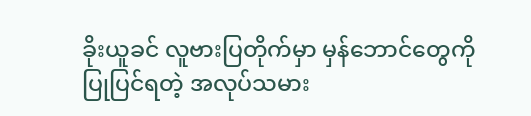ခိုးယူခင် လူဗားပြတိုက်မှာ မှန်ဘောင်တွေကို ပြုပြင်ရတဲ့ အလုပ်သမား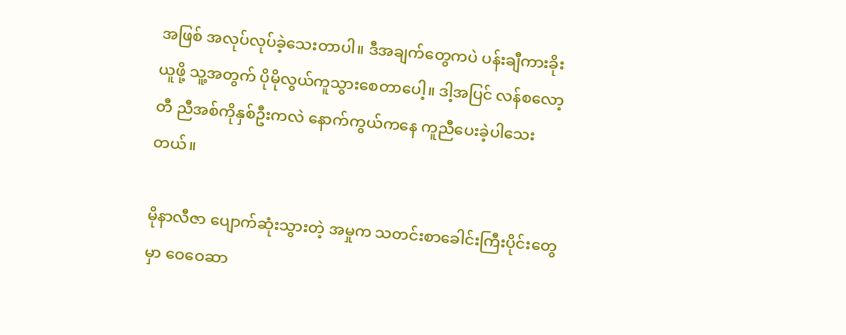အဖြစ် အလုပ်လုပ်ခဲ့သေးတာပါ။ ဒီအချက်တွေကပဲ ပန်းချီကားခိုးယူဖို့ သူ့အတွက် ပိုမိုလွယ်ကူသွားစေတာပေါ့။ ဒါ့အပြင် လန်စလော့တီ ညီအစ်ကိုနှစ်ဦးကလဲ နောက်ကွယ်ကနေ ကူညီပေးခဲ့ပါသေးတယ်။

မိုနာလီဇာ ပျောက်ဆုံးသွားတဲ့ အမှုက သတင်းစာ‌ခေါင်းကြီးပိုင်းတွေမှာ ဝေဝေဆာ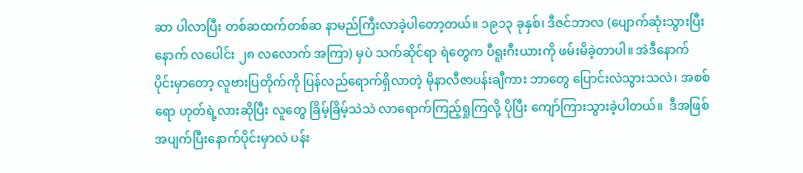ဆာ ပါလာပြီး တစ်ဆထက်တစ်ဆ နာမည်ကြီးလာခဲ့ပါတော့တယ်။ ၁၉၁၃ ခုနှစ်၊ ဒီဇင်ဘာလ (ပျောက်ဆုံးသွားပြီးနောက် လပေါင်း ၂၈ လလောက် အကြာ) မှပဲ သက်ဆိုင်ရာ ရဲတွေက ပီရူးဂီးယားကို ဖမ်းမိခဲ့တာပါ။ အဲဒီနောက်ပိုင်းမှာတော့ လူဗားပြတိုက်ကို ပြန်လည်ရောက်ရှိလာတဲ့ မိုနာလီဇာပန်းချီကား ဘာတွေ ပြောင်းလဲသွားသလဲ၊ အစစ်ရော ဟုတ်ရဲ့လားဆိုပြီး လူတွေ ခြိမ့်ခြိမ့်သဲသဲ လာရောက်ကြည့်ရှုကြလို့ ပိုပြီး ကျော်ကြားသွားခဲ့ပါတယ်။  ဒီအဖြစ်အပျက်ပြီးနောက်ပိုင်းမှာလဲ ပန်း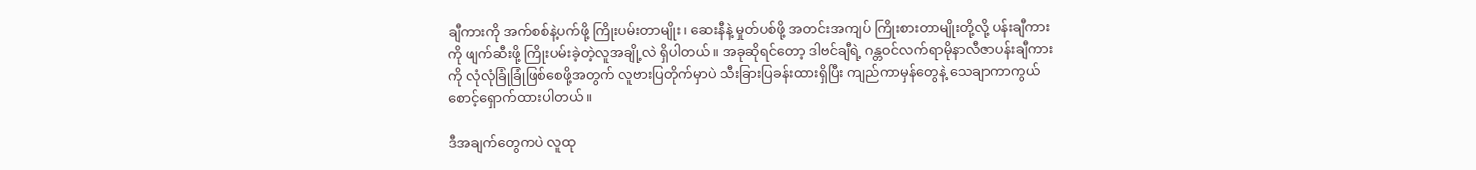ချီကားကို အက်စစ်နဲ့ပက်ဖို့ ကြိုးပမ်းတာမျိုး၊ ဆေးနီနဲ့ မှုတ်ပစ်ဖို့ အတင်းအကျပ် ကြိုးစားတာမျိုးတို့လို့ ပန်းချီကားကို ဖျက်ဆီးဖို့ ကြိုးပမ်းခဲ့တဲ့လူအချို့လဲ ရှိပါတယ်။ အခုဆိုရင်တော့ ဒါဗင်ချီရဲ့ ဂန္တဝင်လက်ရာမိုနာလီဇာပန်းချီကားကို လုံလုံခြုံခြုံဖြစ်စေဖို့အတွက် လူဗားပြတိုက်မှာပဲ သီးခြားပြခန်းထားရှိပြီး ကျည်ကာမှန်တွေနဲ့ သေချာကာကွယ်စောင့်ရှောက်ထားပါတယ်။

ဒီအချက်တွေကပဲ လူထု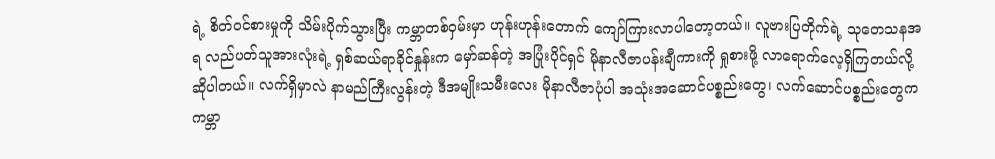ရဲ့ စိတ်ဝင်စားမှုကို သိမ်းပိုက်သွားပြီး ကမ္ဘာတစ်ဝှမ်းမှာ ဟုန်းဟုန်းတောက် ကျော်ကြားလာပါတော့တယ်။ လူဗားပြတိုက်ရဲ့ သုတေသနအရ လည်ပတ်သူအားလုံးရဲ့ ရှစ်ဆယ်ရာခိုင်နှုန်းက မှော်ဆန်တဲ့ အပြုံးပိုင်ရှင် မိုနာလီဇာပန်းချီကားကို ရှုစားဖို့ လာရောက်လေ့ရှိကြတယ်လို့ ဆိုပါတယ်။ လက်ရှိမှာလဲ နာမည်ကြီးလွန်းတဲ့ ဒီအမျိုးသမီးလေး မိုနာလီဇာပုံပါ အသုံးအဆောင်ပစ္စည်းတွေ၊ လက်ဆောင်ပစ္စည်းတွေက ကမ္ဘာ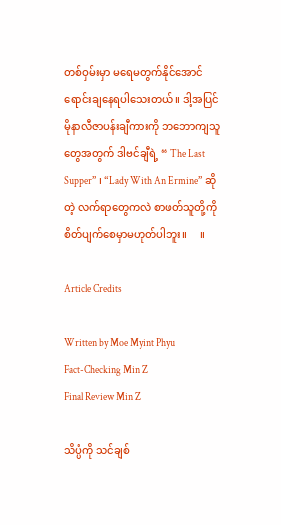တစ်ဝှမ်းမှာ မရေမတွက်နိုင်အောင် ရောင်းချနေရပါသေးတယ်။ ဒါ့အပြင် မိုနာလီဇာပန်းချီကားကို ဘဘောကျသူတွေအတွက် ဒါဗင်ချီရဲ့ “ The Last Supper” ၊ “Lady With An Ermine” ဆိုတဲ့ လက်ရာတွေကလဲ စာဖတ်သူတို့ကို စိတ်ပျက်စေမှာမဟုတ်ပါဘူး။     ။

Article Credits

Written by Moe Myint Phyu
Fact-Checking Min Z
Final Review Min Z

သိပ္ပံကို သင်ချစ်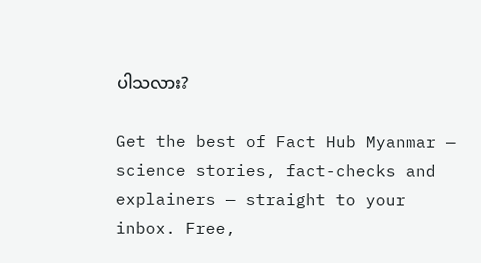ပါသလား?

Get the best of Fact Hub Myanmar — science stories, fact-checks and explainers — straight to your inbox. Free,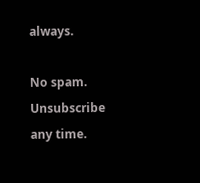always.

No spam. Unsubscribe any time.